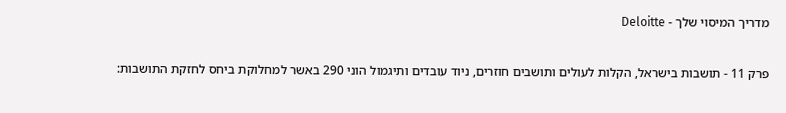מדריך המיסוי שלך - Deloitte

פרק 11 - תושבות בישראל, הקלות לעולים ותושבים חוזרים, ניוד עובדים ותיגמול הוני 290 באשר למחלוקת ביחס לחזקת התושבות: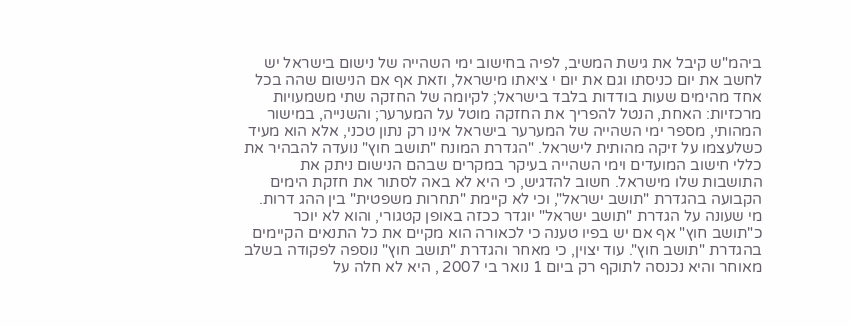ביהמ"ש קיבל את גישת המשיב, לפיה בחישוב ימי השהייה של נישום בישראל יש לחשב את יום כניסתו וגם את יום י ציאתו מישראל, וזאת אף אם הנישום שהה בכל אחד מהימים שעות בודדות בלבד בישראל; לקיומה של החזקה שתי משמעויות מרכזיות: האחת, הנטל להפריך את החזקה מוטל על המערער; והשנייה, במישור המהותי, מספר ימי השהייה של המערער בישראל אינו רק נתון טכני, אלא הוא מעיד כשלעצמו על זיקה מהותית לישראל. "הגדרת המונח "תושב חוץ" נועדה להבהיר את כללי חישוב המועדים וימי השהייה בעיקר במקרים שבהם הנישום ניתק את התושבות שלו מישראל. חשוב להדגיש, כי היא לא באה לסתור את חזקת הימים הקבועה בהגדרת "תושב ישראל", וכי לא קיימת "תחרות משפטית" בין ההג דרות. מי שעונה על הגדרת "תושב ישראל" יוגדר ככזה באופן קטגורי, והוא לא יוכר כ"תושב חוץ" אף אם יש בפיו טענה כי לכאורה הוא מקיים את כל התנאים הקיימים בהגדרת "תושב חוץ". עוד יצוין, כי מאחר והגדרת "תושב חוץ" נוספה לפקודה בשלב מאוחר והיא נכנסה לתוקף רק ביום 1 נואר בי 2007 , היא לא חלה על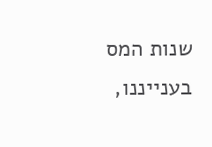שנות המס בענייננו,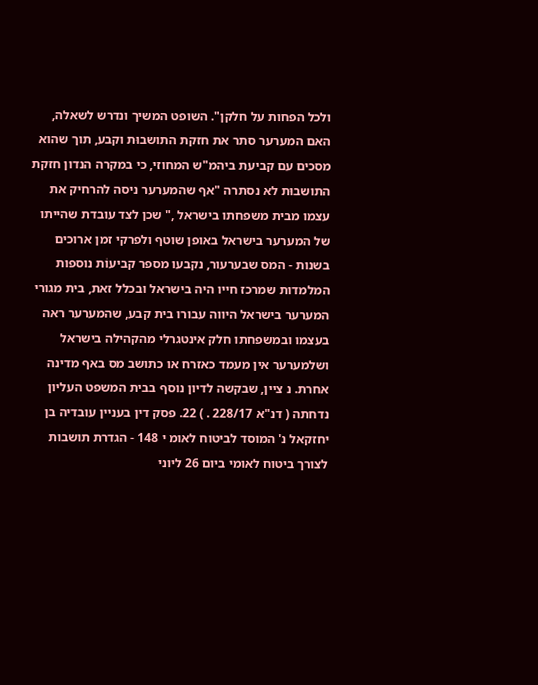ולכל הפחות על חלקן". השופט המשיך ונדרש לשאלה, האם המערער סתר את חזקת התושבוּת וקבע, תוך שהוא מסכים עם קביעת ביהמ"ש המחוזי, כי במקרה הנדון חזקת התושבוּת לא נסתרה "אף שהמערער ניסה להרחיק את עצמו מבית משפחתו בישראל ," שכן לצד עובדת שהייתו של המערער בישראל באופן שוטף ולפרקי זמן ארוכים בשנות - המס שבערעור, נקבעו מספר קביעוֹת נוספות המלמדות שמרכז חייו היה בישראל ובכלל זאת, בית מגורי המערער בישראל היווה עבורו בית קבע, שהמערער ראה בעצמו ובמשפחתו חלק אינטגרלי מהקהילה בישראל ושלמערער אין מעמד כאזרח או כתושב מס באף מדינה אחרת. נ ציין, שבקשה לדיון נוסף בבית המשפט העליון נדחתה ( דנ"א 228/17 . ) 22. פסק דין בעניין עובדיה בן יחזקאל נ' המוסד לביטוח לאומ י 148 - הגדרת תושבות לצורך ביטוח לאומי ביום 26 ליוני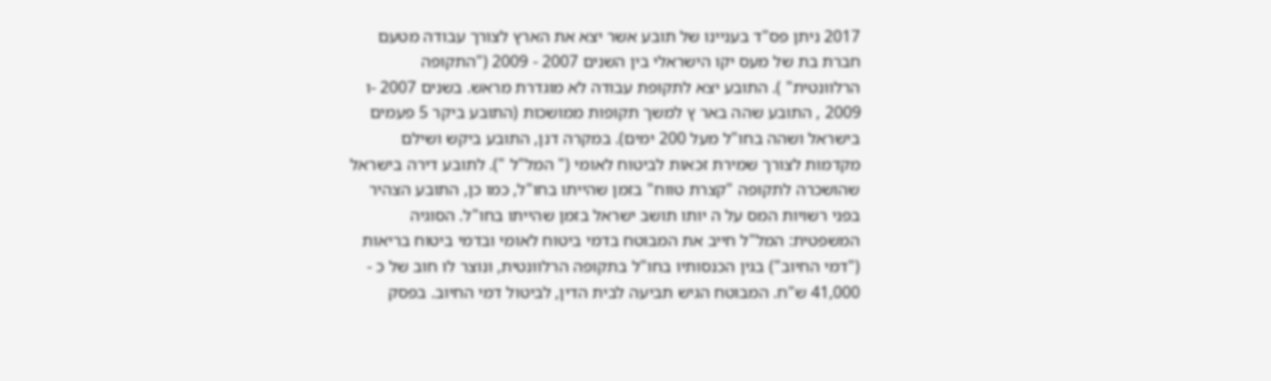2017 ניתן פס"ד בעניינו של תובע אשר יצא את הארץ לצורך עבודה מטעם חברת בת של מעס יקו הישראלי בין השנים 2007 - 2009 ("התקופה הרלוונטית" ). התובע יצא לתקופת עבודה לא מוגדרת מראש. בשנים 2007 -ו 2009 , התובע שהה באר ץ למשך תקופות ממושכות (התובע ביקר 5 פעמים בישראל ושהה בחו"ל מעל 200 ימים). במקרה דנן, התובע ביקש ושילם מקדמות לצורך שמירת זכאות לביטוח לאומי (" המל"ל "). לתובע דירה בישראל שהושכרה לתקופה "קצרת טווח" בזמן שהייתו בחו"ל, כמו כן, התובע הצהיר בפני רשויות המס על ה יותו תושב ישראל בזמן שהייתו בחו"ל. הסוגיה המשפטית: המל"ל חייב את המבוטח בדמי ביטוח לאומי ובדמי ביטוח בריאות ("דמי החיוב") בגין הכנסותיו בחו"ל בתקופה הרלוונטית, ונוצר לו חוב של כ - 41,000 ש"ח. המבוטח הגיש תביעה לבית הדין, לביטול דמי החיוב. בפסק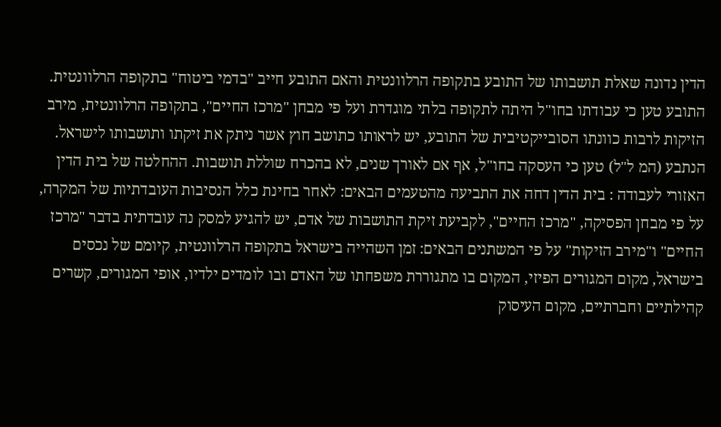הדין נדונה שאלת תושבותו של התובע בתקופה הרלוונטית והאם התובע חייב "בדמי ביטוח" בתקופה הרלוונטית. התובע טען כי עבודתו בחו"ל היתה לתקופה בלתי מוגדרת ועל פי מבחן "מרכז החיים", בתקופה הרלוונטית, מירב הזיקות לרבות כוונתו הסובייקטיבית של התובע, יש לראותו כתושב חוץ אשר ניתק את זיקתו ותושבותו לישראל. הנתבע (המ ל"ל) טען כי העסקה בחו"ל, אף אם לאורך שנים, לא בהכרח שוללת תושבות. ההחלטה של בית הדין האזורי לעבודה : בית הדין דחה את התביעה מהטעמים הבאים: לאחר בחינת כלל הנסיבות העובדתיות של המקרה, על פי מבחן הפסיקה, "מרכז החיים", לקביעת זיקת התושבות של אדם, יש להגיע למסק נה עובדתית בדבר "מרכז החיים" ו"מירב הזיקות" על פי המשתנים הבאים: זמן השהייה בישראל בתקופה הרלוונטית, קיומם של נכסים בישראל, מקום המגורים הפיזי, המקום בו מתגוררת משפחתו של האדם ובו לומדים ילדיו, אופי המגורים, קשרים קהילתיים וחברתיים, מקום העיסוק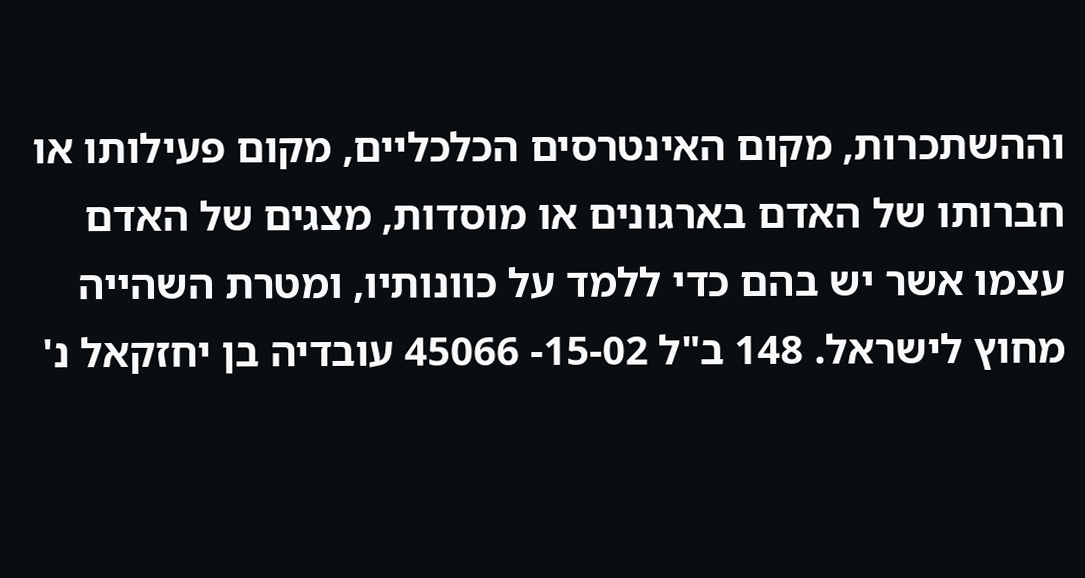וההשתכרות, מקום האינטרסים הכלכליים, מקום פעילותו או חברותו של האדם בארגונים או מוסדות, מצגים של האדם עצמו אשר יש בהם כדי ללמד על כוונותיו, ומטרת השהייה מחוץ לישראל. 148 ב"ל 15-02- 45066 עובדיה בן יחזקאל נ'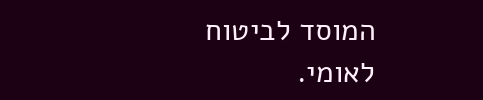המוסד לביטוח לאומי.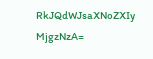RkJQdWJsaXNoZXIy MjgzNzA=